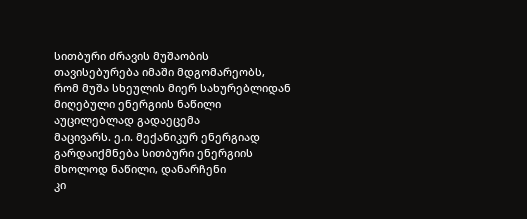სითბური ძრავის მუშაობის თავისებურება იმაში მდგომარეობს,
რომ მუშა სხეულის მიერ სახურებლიდან მიღებული ენერგიის ნაწილი აუცილებლად გადაეცემა
მაცივარს. ე.ი. მექანიკურ ენერგიად გარდაიქმნება სითბური ენერგიის მხოლოდ ნაწილი, დანარჩენი
კი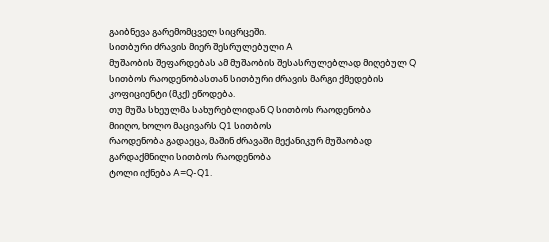გაიბნევა გარემომცველ სიცრცეში.
სითბური ძრავის მიერ შესრულებული A
მუშაობის შეფარდებას ამ მუშაობის შესასრულებლად მიღებულ Q სითბოს რაოდენობასთან სითბური ძრავის მარგი ქმედების
კოფიციენტი (მკქ) ეწოდება.
თუ მუშა სხეულმა სახურებლიდან Q სითბოს რაოდენობა
მიიღო, ხოლო მაცივარს Q1 სითბოს
რაოდენობა გადაეცა, მაშინ ძრავაში მექანიკურ მუშაობად გარდაქმნილი სითბოს რაოდენობა
ტოლი იქნება A=Q-Q1.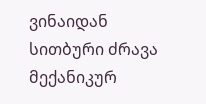ვინაიდან სითბური ძრავა მექანიკურ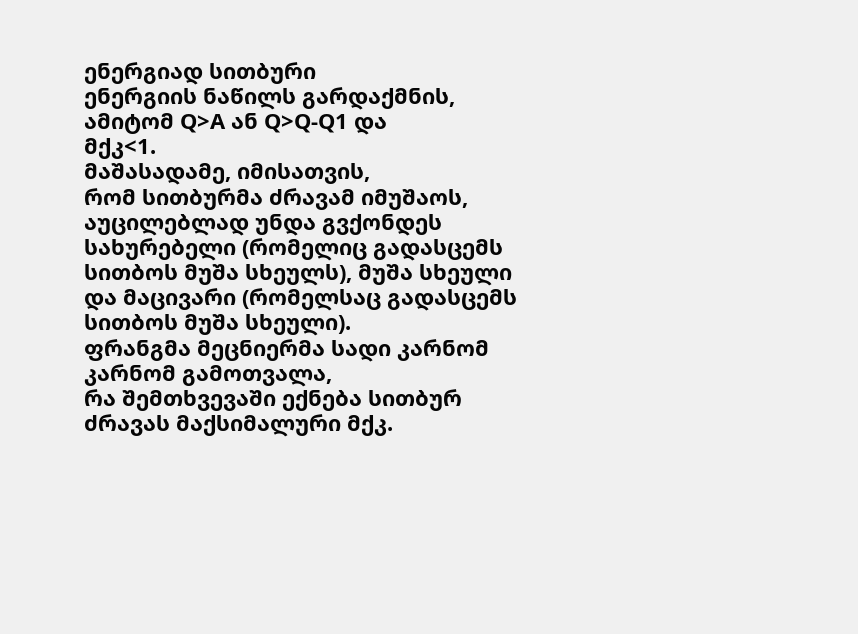ენერგიად სითბური
ენერგიის ნაწილს გარდაქმნის, ამიტომ Q>A ან Q>Q-Q1 და
მქკ<1.
მაშასადამე, იმისათვის,
რომ სითბურმა ძრავამ იმუშაოს, აუცილებლად უნდა გვქონდეს სახურებელი (რომელიც გადასცემს
სითბოს მუშა სხეულს), მუშა სხეული და მაცივარი (რომელსაც გადასცემს სითბოს მუშა სხეული).
ფრანგმა მეცნიერმა სადი კარნომ კარნომ გამოთვალა,
რა შემთხვევაში ექნება სითბურ ძრავას მაქსიმალური მქკ.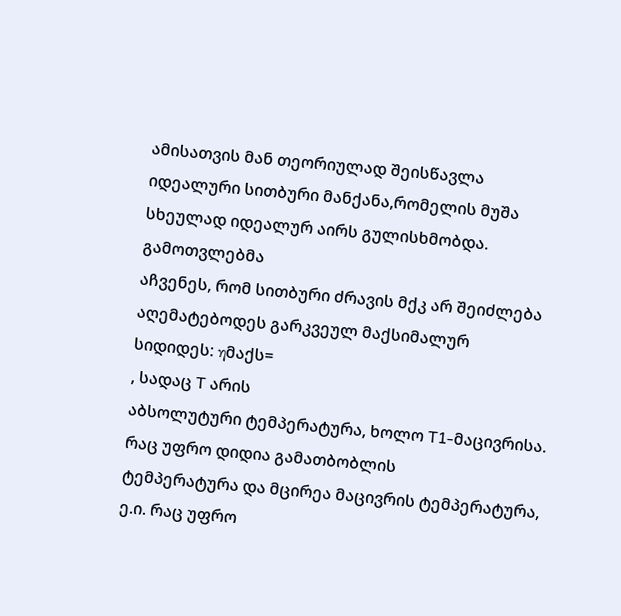ამისათვის მან თეორიულად შეისწავლა
იდეალური სითბური მანქანა,რომელის მუშა სხეულად იდეალურ აირს გულისხმობდა. გამოთვლებმა
აჩვენეს, რომ სითბური ძრავის მქკ არ შეიძლება აღემატებოდეს გარკვეულ მაქსიმალურ
სიდიდეს: ηმაქს=
, სადაც T არის
აბსოლუტური ტემპერატურა, ხოლო T1-მაცივრისა. რაც უფრო დიდია გამათბობლის
ტემპერატურა და მცირეა მაცივრის ტემპერატურა, ე.ი. რაც უფრო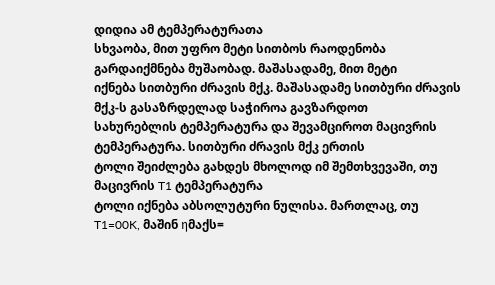დიდია ამ ტემპერატურათა
სხვაობა, მით უფრო მეტი სითბოს რაოდენობა გარდაიქმნება მუშაობად. მაშასადამე, მით მეტი
იქნება სითბური ძრავის მქკ. მაშასადამე სითბური ძრავის მქკ-ს გასაზრდელად საჭიროა გავზარდოთ
სახურებლის ტემპერატურა და შევამციროთ მაცივრის ტემპერატურა. სითბური ძრავის მქკ ერთის
ტოლი შეიძლება გახდეს მხოლოდ იმ შემთხვევაში, თუ მაცივრის T1 ტემპერატურა
ტოლი იქნება აბსოლუტური ნულისა. მართლაც, თუ T1=00K, მაშინ ηმაქს=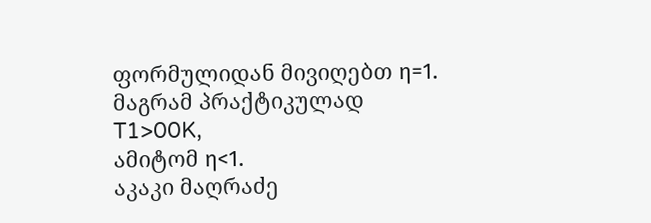ფორმულიდან მივიღებთ η=1. მაგრამ პრაქტიკულად T1>00K,
ამიტომ η<1.
აკაკი მაღრაძე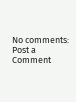No comments:
Post a Comment